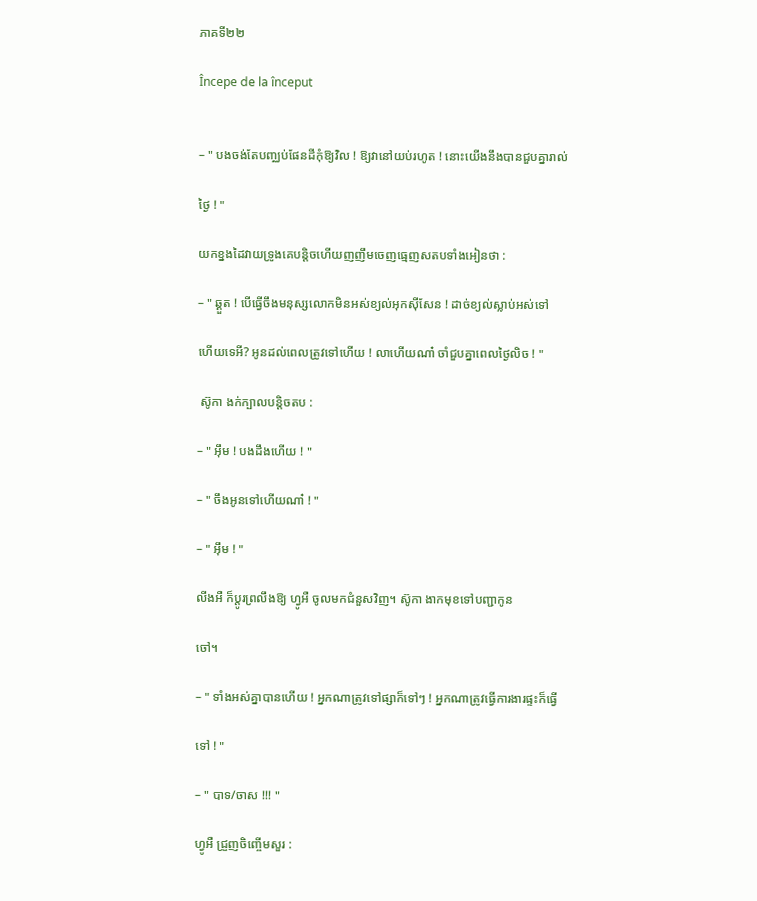ភាគទី២២

Începe de la început


– " បងចង់តែបញ្ឈប់ផែនដីកុំឱ្យវិល ! ឱ្យវានៅយប់រហូត ! នោះយើងនឹងបានជួបគ្នារាល់

ថ្ងៃ ! "

យកខ្នងដៃវាយទ្រូងគេបន្តិចហើយញញឹមចេញធ្មេញសតបទាំងអៀនថា :

– " ឆ្គួត ! បើធ្វើចឹងមនុស្សលោកមិនអស់ខ្យល់អុកស៊ីសែន ! ដាច់ខ្យល់ស្លាប់អស់ទៅ

ហើយទេអី? អូនដល់ពេលត្រូវទៅហើយ ! លាហើយណា៎ ចាំជួបគ្នាពេលថ្ងៃលិច ! "

 ស៊ូកា ងក់ក្បាលបន្តិចតប :

– " អ៊ឹម ! បងដឹងហើយ ! "

– " ចឹងអូនទៅហើយណា៎ ! "

– " អ៊ឹម ! "

លីងអឺ ក៏ប្តូរព្រលឹងឱ្យ ហ្វូអឺ ចូលមកជំនួសវិញ។ ស៊ូកា ងាកមុខទៅបញ្ជាកូន

ចៅ។

– " ទាំងអស់គ្នាបានហើយ ! អ្នកណាត្រូវទៅផ្សាក៏ទៅៗ ! អ្នកណាត្រូវធ្វើការងារផ្ទះក៏ធ្វើ

ទៅ ! "

– " បាទ/ចាស !!! "

ហ្វូអឺ ជ្រួញចិញ្ចើមសួរ :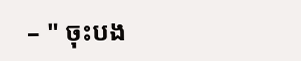– " ចុះបង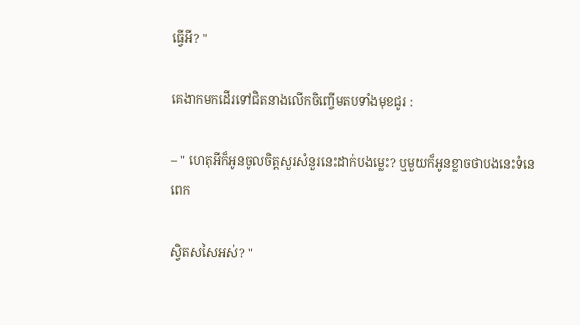ធ្វើអី? "

គេងាកមកដើរទៅជិតនាងលើកចិញ្ចើមតបទាំងមុខជូរ :

– " ហេតុអីក៏អូនចូលចិត្តសួរសំនួរនេះដាក់បងម្លេះ? ឬមួយក៏អូនខ្លាចថាបងនេះទំនេពេក

ស្វិតសសៃអស់? "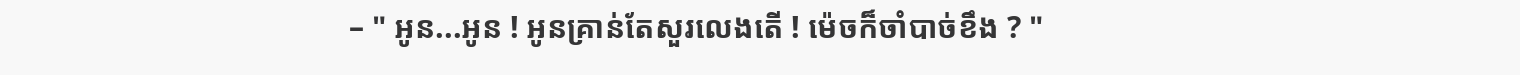– " អូន...អូន ! អូនគ្រាន់តែសួរលេងតើ ! ម៉េចក៏ចាំបាច់ខឹង ? "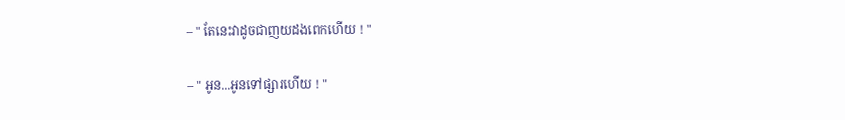– " តែនេះវាដូចជាញយដងពេកហើយ ! "

– " អូន...អូនទៅផ្សារហើយ ! "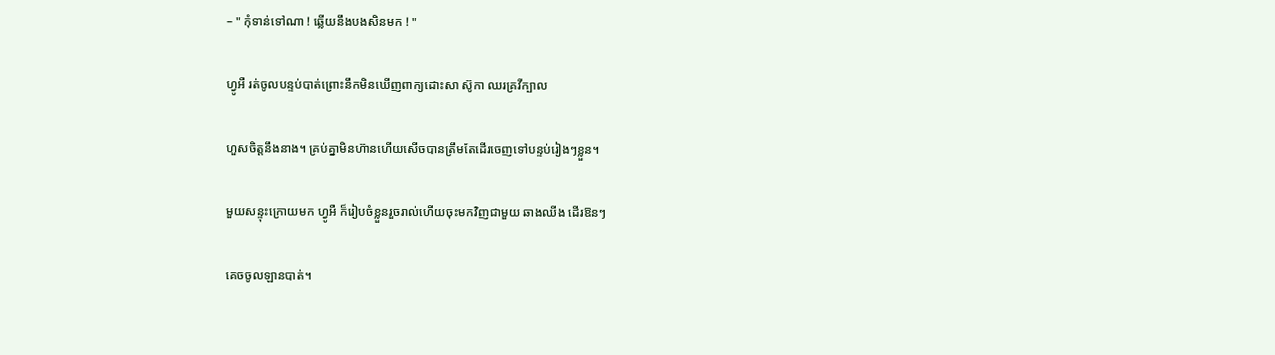– " កុំទាន់ទៅណា ! ឆ្លើយនឹងបងសិនមក ! "

ហ្វូអឺ រត់ចូលបន្ទប់បាត់ព្រោះនឹកមិនឃើញពាក្យដោះសា ស៊ូកា ឈរគ្រវីក្បាល

ហួសចិត្តនឹងនាង។ គ្រប់គ្នាមិនហ៊ានហើយសើចបានត្រឹមតែដើរចេញទៅបន្ទប់រៀងៗខ្លួន។

មួយសន្ទុះក្រោយមក ហ្វូអឺ ក៏រៀបចំខ្លួនរួចរាល់ហើយចុះមកវិញជាមួយ ឆាងឈីង ដើរឱនៗ

គេចចូលឡានបាត់។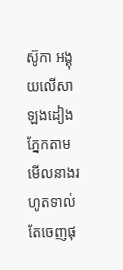ស៊ូកា អង្គុយលើសាឡងដៀងភ្នែកតាមមើលនាងរហូតទាល់តែចេញផុ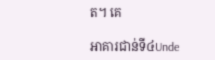ត។ គេ

អាគារជាន់ទី៤Unde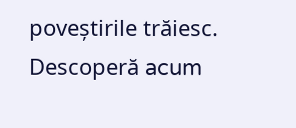poveștirile trăiesc. Descoperă acum